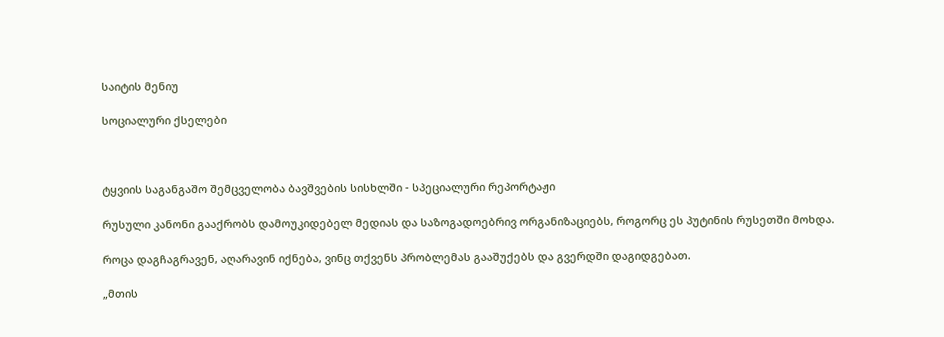საიტის მენიუ

სოციალური ქსელები



ტყვიის საგანგაშო შემცველობა ბავშვების სისხლში - სპეციალური რეპორტაჟი

რუსული კანონი გააქრობს დამოუკიდებელ მედიას და საზოგადოებრივ ორგანიზაციებს, როგორც ეს პუტინის რუსეთში მოხდა.

როცა დაგჩაგრავენ, აღარავინ იქნება, ვინც თქვენს პრობლემას გააშუქებს და გვერდში დაგიდგებათ.

„მთის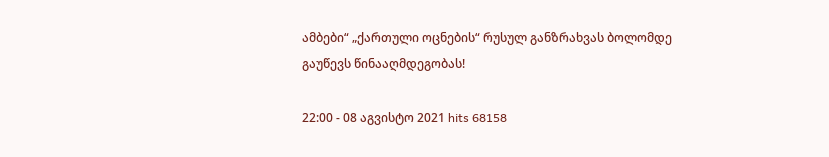ამბები“ „ქართული ოცნების“ რუსულ განზრახვას ბოლომდე გაუწევს წინააღმდეგობას!

22:00 - 08 აგვისტო 2021 hits 68158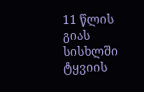11 წლის გიას სისხლში ტყვიის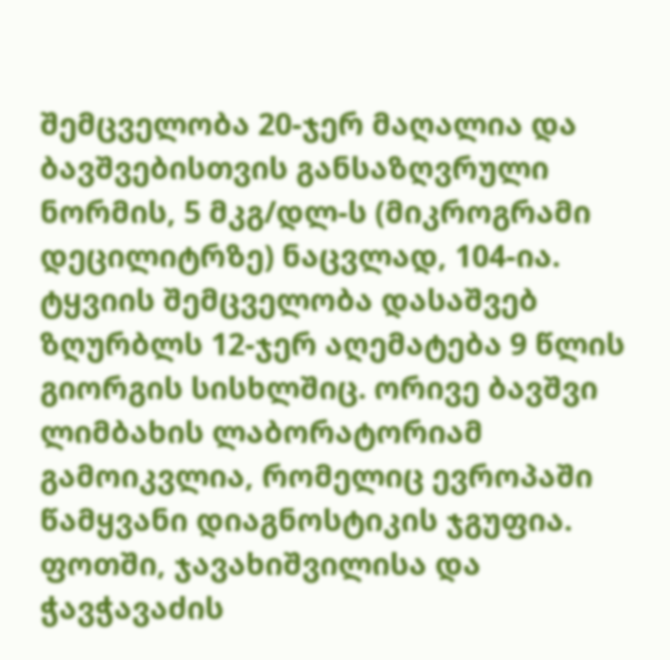შემცველობა 20-ჯერ მაღალია და ბავშვებისთვის განსაზღვრული ნორმის, 5 მკგ/დლ-ს (მიკროგრამი დეცილიტრზე) ნაცვლად, 104-ია. ტყვიის შემცველობა დასაშვებ ზღურბლს 12-ჯერ აღემატება 9 წლის გიორგის სისხლშიც. ორივე ბავშვი ლიმბახის ლაბორატორიამ გამოიკვლია, რომელიც ევროპაში წამყვანი დიაგნოსტიკის ჯგუფია. ფოთში, ჯავახიშვილისა და ჭავჭავაძის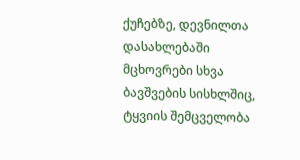ქუჩებზე, დევნილთა დასახლებაში მცხოვრები სხვა ბავშვების სისხლშიც, ტყვიის შემცველობა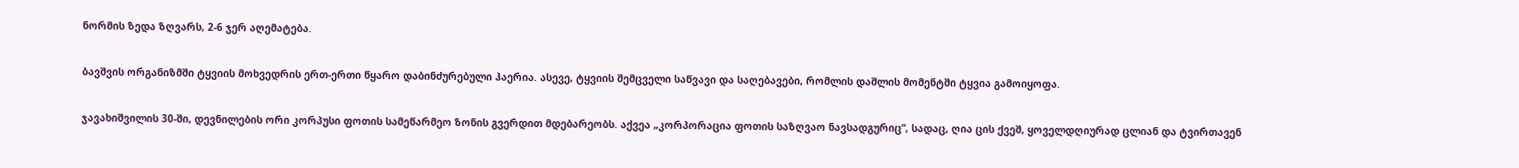ნორმის ზედა ზღვარს, 2-6 ჯერ აღემატება.

ბავშვის ორგანიზმში ტყვიის მოხვედრის ერთ-ერთი წყარო დაბინძურებული ჰაერია. ასევე, ტყვიის შემცველი საწვავი და საღებავები, რომლის დაშლის მომენტში ტყვია გამოიყოფა.

ჯავახიშვილის 30-ში, დევნილების ორი კორპუსი ფოთის სამეწარმეო ზონის გვერდით მდებარეობს. აქვეა „კორპორაცია ფოთის საზღვაო ნავსადგურიც“, სადაც, ღია ცის ქვეშ, ყოველდღიურად ცლიან და ტვირთავენ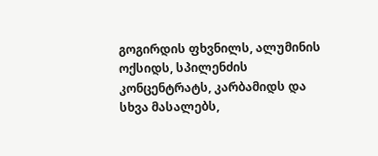გოგირდის ფხვნილს, ალუმინის ოქსიდს, სპილენძის კონცენტრატს, კარბამიდს და სხვა მასალებს,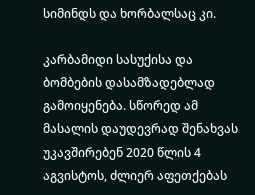სიმინდს და ხორბალსაც კი.

კარბამიდი სასუქისა და ბომბების დასამზადებლად გამოიყენება. სწორედ ამ მასალის დაუდევრად შენახვას უკავშირებენ 2020 წლის 4 აგვისტოს, ძლიერ აფეთქებას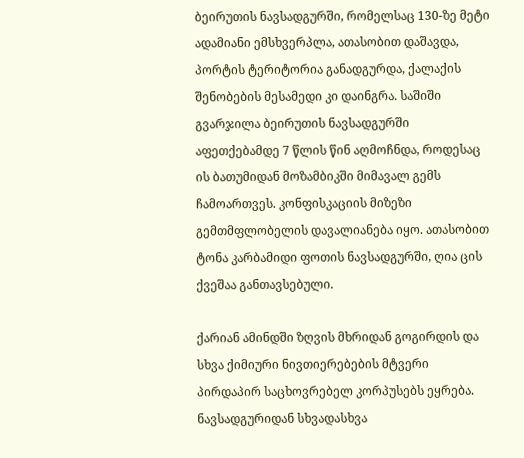ბეირუთის ნავსადგურში, რომელსაც 130-ზე მეტი ადამიანი ემსხვერპლა, ათასობით დაშავდა, პორტის ტერიტორია განადგურდა, ქალაქის შენობების მესამედი კი დაინგრა. საშიში გვარჯილა ბეირუთის ნავსადგურში აფეთქებამდე 7 წლის წინ აღმოჩნდა, როდესაც ის ბათუმიდან მოზამბიკში მიმავალ გემს ჩამოართვეს. კონფისკაციის მიზეზი გემთმფლობელის დავალიანება იყო. ათასობით ტონა კარბამიდი ფოთის ნავსადგურში, ღია ცის ქვეშაა განთავსებული.

ქარიან ამინდში ზღვის მხრიდან გოგირდის და სხვა ქიმიური ნივთიერებების მტვერი პირდაპირ საცხოვრებელ კორპუსებს ეყრება. ნავსადგურიდან სხვადასხვა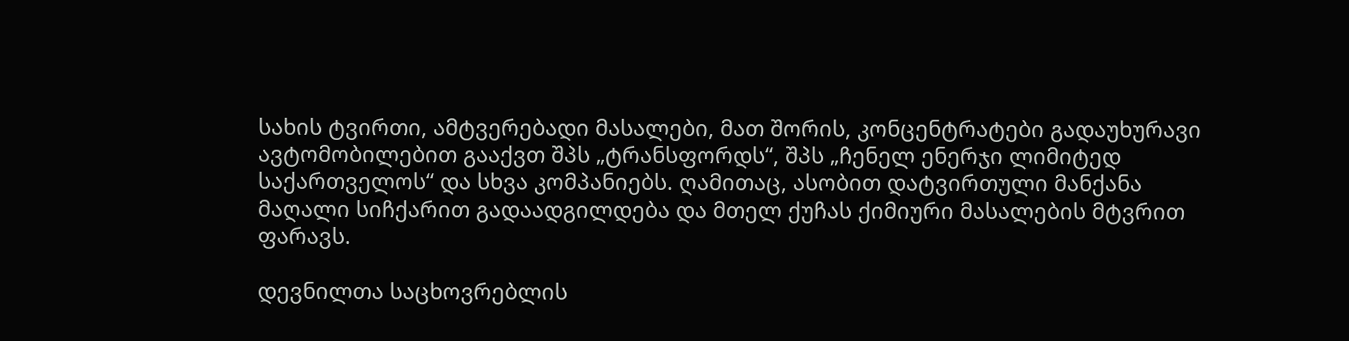სახის ტვირთი, ამტვერებადი მასალები, მათ შორის, კონცენტრატები გადაუხურავი ავტომობილებით გააქვთ შპს „ტრანსფორდს“, შპს „ჩენელ ენერჯი ლიმიტედ საქართველოს“ და სხვა კომპანიებს. ღამითაც, ასობით დატვირთული მანქანა მაღალი სიჩქარით გადაადგილდება და მთელ ქუჩას ქიმიური მასალების მტვრით ფარავს.

დევნილთა საცხოვრებლის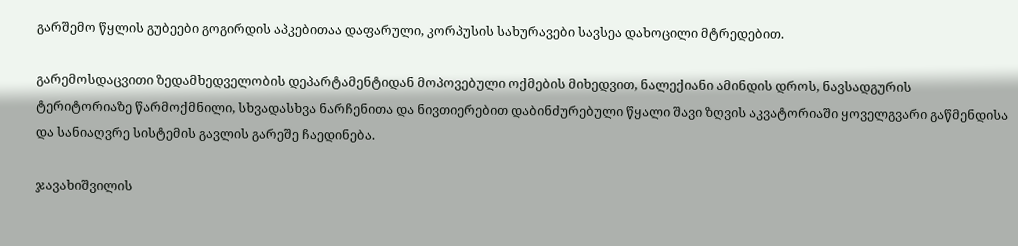გარშემო წყლის გუბეები გოგირდის აპკებითაა დაფარული, კორპუსის სახურავები სავსეა დახოცილი მტრედებით.

გარემოსდაცვითი ზედამხედველობის დეპარტამენტიდან მოპოვებული ოქმების მიხედვით, ნალექიანი ამინდის დროს, ნავსადგურის ტერიტორიაზე წარმოქმნილი, სხვადასხვა ნარჩენითა და ნივთიერებით დაბინძურებული წყალი შავი ზღვის აკვატორიაში ყოველგვარი გაწმენდისა და სანიაღვრე სისტემის გავლის გარეშე ჩაედინება.

ჯავახიშვილის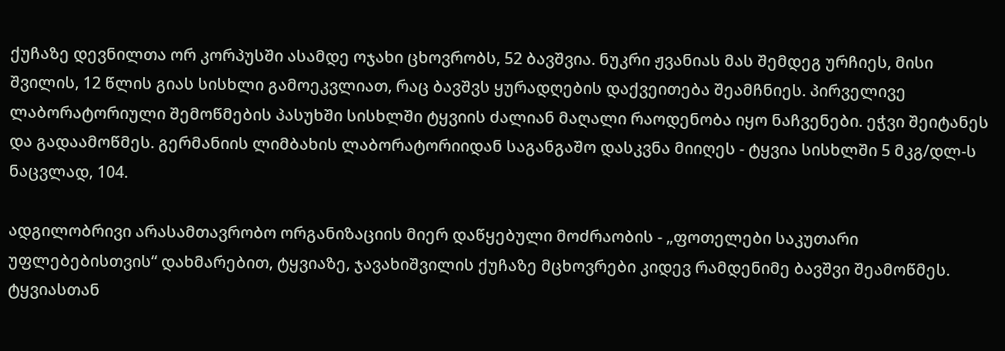ქუჩაზე დევნილთა ორ კორპუსში ასამდე ოჯახი ცხოვრობს, 52 ბავშვია. ნუკრი ჟვანიას მას შემდეგ ურჩიეს, მისი შვილის, 12 წლის გიას სისხლი გამოეკვლიათ, რაც ბავშვს ყურადღების დაქვეითება შეამჩნიეს. პირველივე ლაბორატორიული შემოწმების პასუხში სისხლში ტყვიის ძალიან მაღალი რაოდენობა იყო ნაჩვენები. ეჭვი შეიტანეს და გადაამოწმეს. გერმანიის ლიმბახის ლაბორატორიიდან საგანგაშო დასკვნა მიიღეს - ტყვია სისხლში 5 მკგ/დლ-ს ნაცვლად, 104.

ადგილობრივი არასამთავრობო ორგანიზაციის მიერ დაწყებული მოძრაობის - „ფოთელები საკუთარი უფლებებისთვის“ დახმარებით, ტყვიაზე, ჯავახიშვილის ქუჩაზე მცხოვრები კიდევ რამდენიმე ბავშვი შეამოწმეს. ტყვიასთან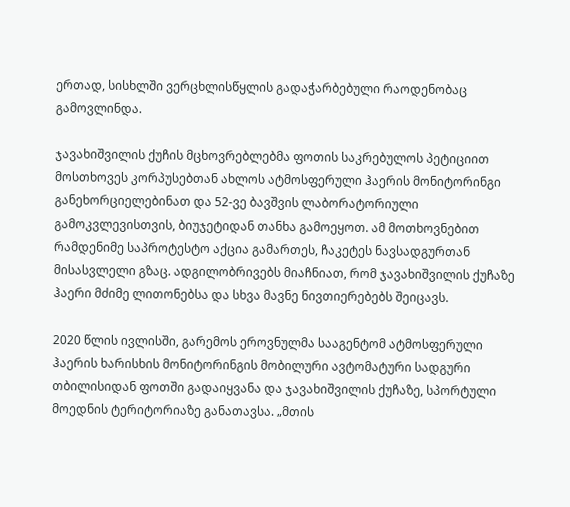ერთად, სისხლში ვერცხლისწყლის გადაჭარბებული რაოდენობაც გამოვლინდა.

ჯავახიშვილის ქუჩის მცხოვრებლებმა ფოთის საკრებულოს პეტიციით მოსთხოვეს კორპუსებთან ახლოს ატმოსფერული ჰაერის მონიტორინგი განეხორციელებინათ და 52-ვე ბავშვის ლაბორატორიული გამოკვლევისთვის, ბიუჯეტიდან თანხა გამოეყოთ. ამ მოთხოვნებით რამდენიმე საპროტესტო აქცია გამართეს, ჩაკეტეს ნავსადგურთან მისასვლელი გზაც. ადგილობრივებს მიაჩნიათ, რომ ჯავახიშვილის ქუჩაზე ჰაერი მძიმე ლითონებსა და სხვა მავნე ნივთიერებებს შეიცავს.

2020 წლის ივლისში, გარემოს ეროვნულმა სააგენტომ ატმოსფერული ჰაერის ხარისხის მონიტორინგის მობილური ავტომატური სადგური თბილისიდან ფოთში გადაიყვანა და ჯავახიშვილის ქუჩაზე, სპორტული მოედნის ტერიტორიაზე განათავსა. „მთის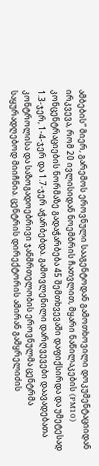ამბების“ მიერ, გარემოს ეროვნული სააგენტოდან გამოთხოვილი დოკუმენტაციიდან ირკვევა, რომ 20 ივლისიდან ნოემბრის ჩათვლით, მყარი ნაწილაკების (PM10) კონცენტრაციების ნორმაზე გადაჭარბება 45 შემთხვევაში დაფიქსირდა და უმეტესად 1.3-ჯერ, 1-4-ჯერ და 1.7-ჯერ აჭარბებდა. გამოვლენილი დარღვევები დაავადებათა კონტროლისა და საზოგადოებრივი ჯანმრთელობის ეროვნულმა ცენტრმა საყურადღებოდ მიიჩნია. ცენტრის დირექტორის ამირან გამყრელიძის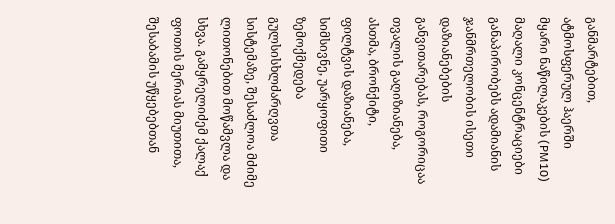განმარტებით, ატმოსფერულ ჰაერში მყარი ნაწილაკების (PM10) მაღალი კონცენტრაციები განაპირობებს ადამიანის ჯანმრთელობის ისეთი დაზიანებების განვითარებას, როგორიცაა თვალის გაღიზიანება, ასთმა, ბრონქიტი, ფილტვის დაზიანება, სიმსივნე, უარყოფითი ზემოქმედება გულსისხლძარღვთა სისტემაზე, შესაძლოა მძიმე ლითონებით მოწამვლა და სხვა. გამყრელიძემ ქალაქ ფოთის მერიას მიუთითა, შესაბამის უწყებებთან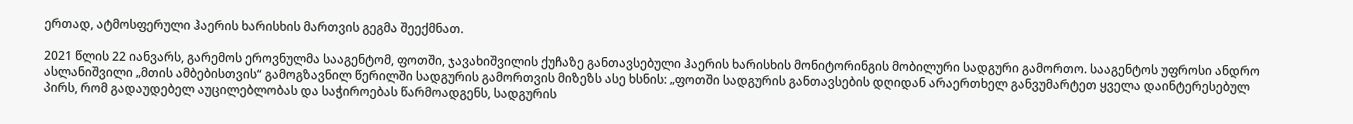ერთად, ატმოსფერული ჰაერის ხარისხის მართვის გეგმა შეექმნათ.

2021 წლის 22 იანვარს, გარემოს ეროვნულმა სააგენტომ, ფოთში, ჯავახიშვილის ქუჩაზე განთავსებული ჰაერის ხარისხის მონიტორინგის მობილური სადგური გამორთო. სააგენტოს უფროსი ანდრო ასლანიშვილი „მთის ამბებისთვის“ გამოგზავნილ წერილში სადგურის გამორთვის მიზეზს ასე ხსნის: „ფოთში სადგურის განთავსების დღიდან არაერთხელ განვუმარტეთ ყველა დაინტერესებულ პირს, რომ გადაუდებელ აუცილებლობას და საჭიროებას წარმოადგენს, სადგურის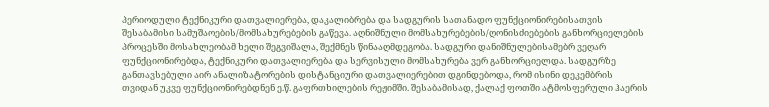პერიოდული ტექნიკური დათვალიერება, დაკალიბრება და სადგურის სათანადო ფუნქციონირებისათვის შესაბამისი სამუშაოების/მომსახურებების გაწევა. აღნიშნული მომსახურებების/ღონისძიებების განხორციელების პროცესში მოსახლეობამ ხელი შეგვიშალა, შექმნეს წინააღმდეგობა. სადგური დანიშნულებისამებრ ვეღარ ფუნქციონირებდა, ტექნიკური დათვალიერება და სერვისული მომსახურება ვერ განხორციელდა. სადგურზე განთავსებული აირ ანალიზატორების დისტანციური დათვალიერებით დგინდებოდა, რომ ისინი დეკემბრის თვიდან უკვე ფუნქციონირებდნენ ე.წ. გაფრთხილების რეჟიმში. შესაბამისად, ქალაქ ფოთში ატმოსფერული ჰაერის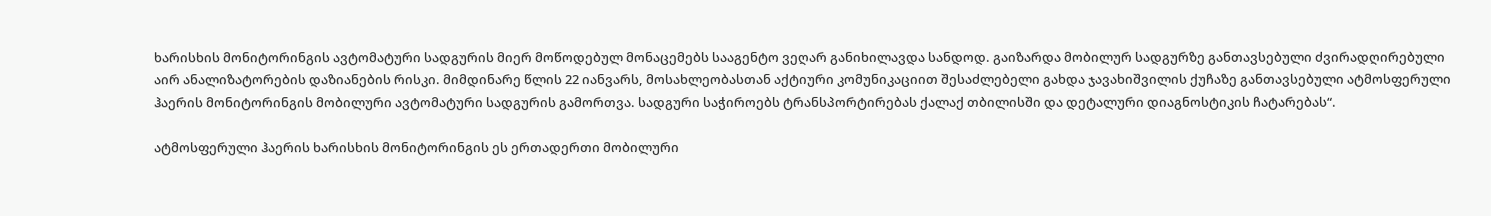ხარისხის მონიტორინგის ავტომატური სადგურის მიერ მოწოდებულ მონაცემებს სააგენტო ვეღარ განიხილავდა სანდოდ. გაიზარდა მობილურ სადგურზე განთავსებული ძვირადღირებული აირ ანალიზატორების დაზიანების რისკი. მიმდინარე წლის 22 იანვარს, მოსახლეობასთან აქტიური კომუნიკაციით შესაძლებელი გახდა ჯავახიშვილის ქუჩაზე განთავსებული ატმოსფერული ჰაერის მონიტორინგის მობილური ავტომატური სადგურის გამორთვა. სადგური საჭიროებს ტრანსპორტირებას ქალაქ თბილისში და დეტალური დიაგნოსტიკის ჩატარებას“.

ატმოსფერული ჰაერის ხარისხის მონიტორინგის ეს ერთადერთი მობილური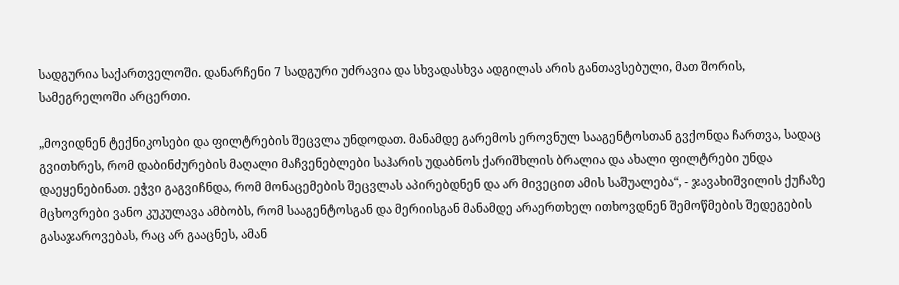სადგურია საქართველოში. დანარჩენი 7 სადგური უძრავია და სხვადასხვა ადგილას არის განთავსებული, მათ შორის, სამეგრელოში არცერთი.

„მოვიდნენ ტექნიკოსები და ფილტრების შეცვლა უნდოდათ. მანამდე გარემოს ეროვნულ სააგენტოსთან გვქონდა ჩართვა, სადაც გვითხრეს, რომ დაბინძურების მაღალი მაჩვენებლები საჰარის უდაბნოს ქარიშხლის ბრალია და ახალი ფილტრები უნდა დაეყენებინათ. ეჭვი გაგვიჩნდა, რომ მონაცემების შეცვლას აპირებდნენ და არ მივეცით ამის საშუალება“, - ჯავახიშვილის ქუჩაზე მცხოვრები ვანო კუკულავა ამბობს, რომ სააგენტოსგან და მერიისგან მანამდე არაერთხელ ითხოვდნენ შემოწმების შედეგების გასაჯაროვებას, რაც არ გააცნეს, ამან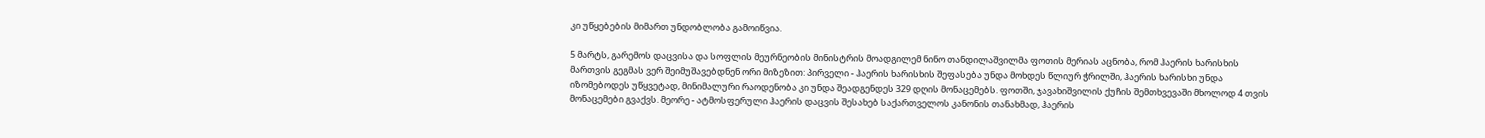კი უწყებების მიმართ უნდობლობა გამოიწვია.

5 მარტს, გარემოს დაცვისა და სოფლის მეურნეობის მინისტრის მოადგილემ ნინო თანდილაშვილმა ფოთის მერიას აცნობა, რომ ჰაერის ხარისხის მართვის გეგმას ვერ შეიმუშავებდნენ ორი მიზეზით: პირველი - ჰაერის ხარისხის შეფასება უნდა მოხდეს წლიურ ჭრილში, ჰაერის ხარისხი უნდა იზომებოდეს უწყვეტად, მინიმალური რაოდენობა კი უნდა შეადგენდეს 329 დღის მონაცემებს. ფოთში, ჯავახიშვილის ქუჩის შემთხვევაში მხოლოდ 4 თვის მონაცემები გვაქვს. მეორე - ატმოსფერული ჰაერის დაცვის შესახებ საქართველოს კანონის თანახმად, ჰაერის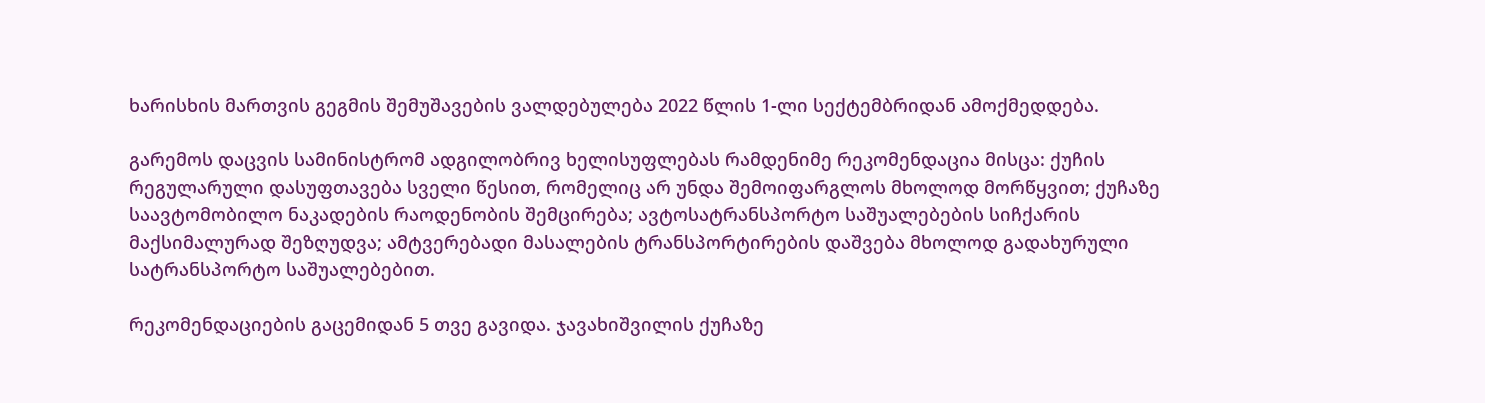ხარისხის მართვის გეგმის შემუშავების ვალდებულება 2022 წლის 1-ლი სექტემბრიდან ამოქმედდება.

გარემოს დაცვის სამინისტრომ ადგილობრივ ხელისუფლებას რამდენიმე რეკომენდაცია მისცა: ქუჩის რეგულარული დასუფთავება სველი წესით, რომელიც არ უნდა შემოიფარგლოს მხოლოდ მორწყვით; ქუჩაზე საავტომობილო ნაკადების რაოდენობის შემცირება; ავტოსატრანსპორტო საშუალებების სიჩქარის მაქსიმალურად შეზღუდვა; ამტვერებადი მასალების ტრანსპორტირების დაშვება მხოლოდ გადახურული სატრანსპორტო საშუალებებით.

რეკომენდაციების გაცემიდან 5 თვე გავიდა. ჯავახიშვილის ქუჩაზე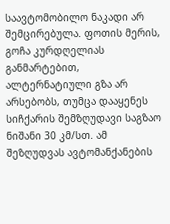საავტომობილო ნაკადი არ შემცირებულა. ფოთის მერის, გოჩა კურდღელიას განმარტებით, ალტერნატიული გზა არ არსებობს, თუმცა დააყენეს სიჩქარის შემზღუდავი საგზაო ნიშანი 30 კმ/სთ. ამ შეზღუდვას ავტომანქანების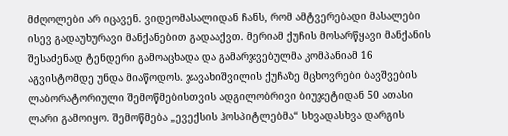მძღოლები არ იცავენ. ვიდეომასალიდან ჩანს, რომ ამტვერებადი მასალები ისევ გადაუხურავი მანქანებით გადააქვთ. მერიამ ქუჩის მოსარწყავი მანქანის შესაძენად ტენდერი გამოაცხადა და გამარჯვებულმა კომპანიამ 16 აგვისტომდე უნდა მიაწოდოს. ჯავახიშვილის ქუჩაზე მცხოვრები ბავშვების ლაბორატორიული შემოწმებისთვის ადგილობრივი ბიუჯეტიდან 50 ათასი ლარი გამოიყო. შემოწმება „ევექსის ჰოსპიტლებმა“ სხვადასხვა დარგის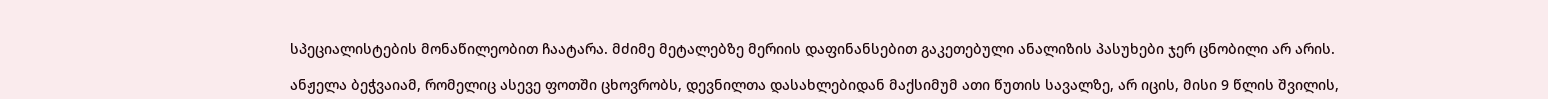სპეციალისტების მონაწილეობით ჩაატარა. მძიმე მეტალებზე მერიის დაფინანსებით გაკეთებული ანალიზის პასუხები ჯერ ცნობილი არ არის.

ანჟელა ბეჭვაიამ, რომელიც ასევე ფოთში ცხოვრობს, დევნილთა დასახლებიდან მაქსიმუმ ათი წუთის სავალზე, არ იცის, მისი 9 წლის შვილის,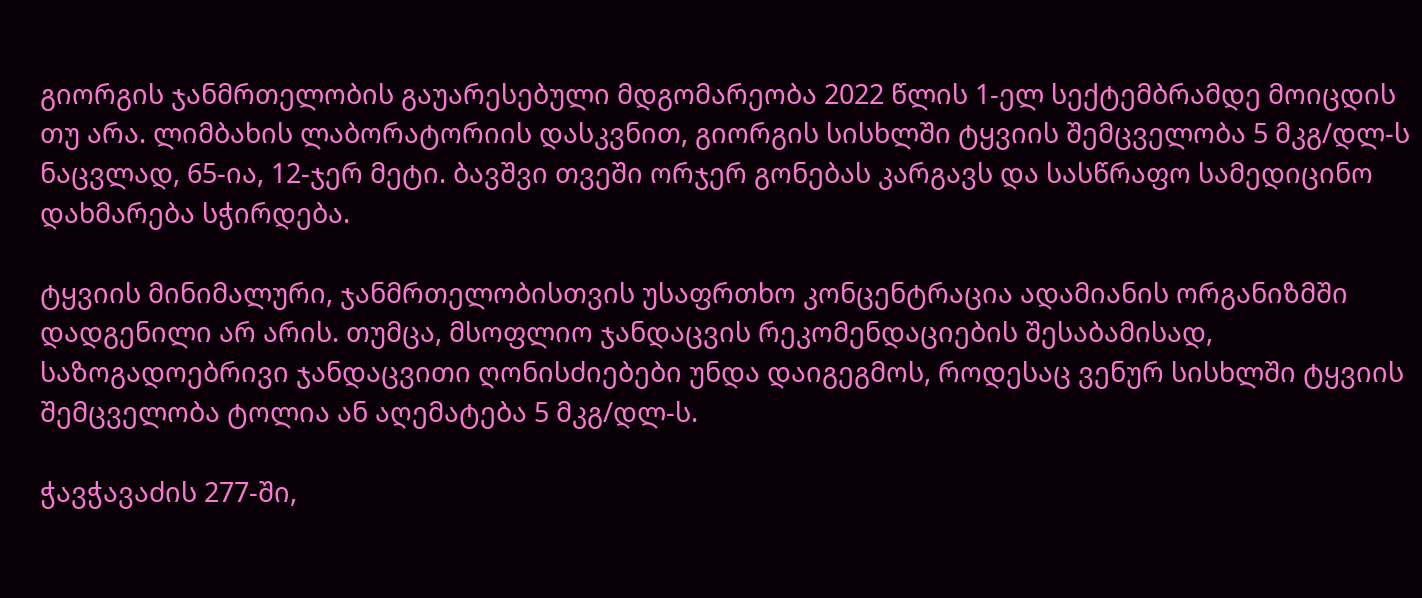გიორგის ჯანმრთელობის გაუარესებული მდგომარეობა 2022 წლის 1-ელ სექტემბრამდე მოიცდის თუ არა. ლიმბახის ლაბორატორიის დასკვნით, გიორგის სისხლში ტყვიის შემცველობა 5 მკგ/დლ-ს ნაცვლად, 65-ია, 12-ჯერ მეტი. ბავშვი თვეში ორჯერ გონებას კარგავს და სასწრაფო სამედიცინო დახმარება სჭირდება.

ტყვიის მინიმალური, ჯანმრთელობისთვის უსაფრთხო კონცენტრაცია ადამიანის ორგანიზმში დადგენილი არ არის. თუმცა, მსოფლიო ჯანდაცვის რეკომენდაციების შესაბამისად, საზოგადოებრივი ჯანდაცვითი ღონისძიებები უნდა დაიგეგმოს, როდესაც ვენურ სისხლში ტყვიის შემცველობა ტოლია ან აღემატება 5 მკგ/დლ-ს.

ჭავჭავაძის 277-ში,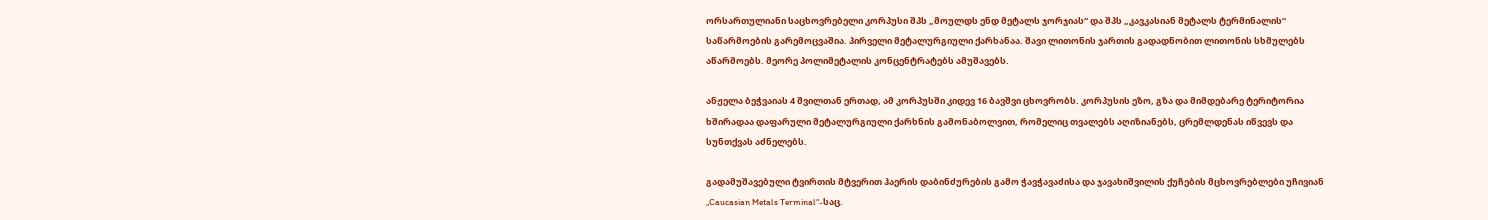ორსართულიანი საცხოვრებელი კორპუსი შპს „მოულდს ენდ მეტალს ჯორჯიას“ და შპს „კავკასიან მეტალს ტერმინალის“ საწარმოების გარემოცვაშია. პირველი მეტალურგიული ქარხანაა. შავი ლითონის ჯართის გადადნობით ლითონის სხმულებს აწარმოებს. მეორე პოლიმეტალის კონცენტრატებს ამუშავებს.

ანჟელა ბეჭვაიას 4 შვილთან ერთად, ამ კორპუსში კიდევ 16 ბავშვი ცხოვრობს. კორპუსის ეზო, გზა და მიმდებარე ტერიტორია ხშირადაა დაფარული მეტალურგიული ქარხნის გამონაბოლვით, რომელიც თვალებს აღიზიანებს, ცრემლდენას იწვევს და სუნთქვას აძნელებს.

გადამუშავებული ტვირთის მტვერით ჰაერის დაბინძურების გამო ჭავჭავაძისა და ჯავახიშვილის ქუჩების მცხოვრებლები უჩივიან „Caucasian Metals Terminal“-საც.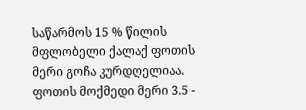საწარმოს 15 % წილის მფლობელი ქალაქ ფოთის მერი გოჩა კურდღელიაა. ფოთის მოქმედი მერი 3.5 -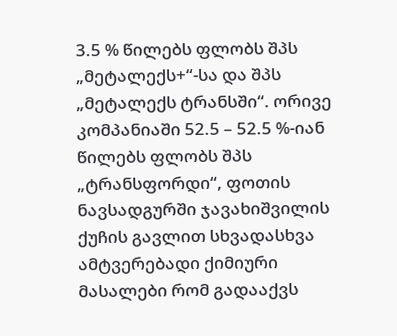3.5 % წილებს ფლობს შპს „მეტალექს+“-სა და შპს „მეტალექს ტრანსში“. ორივე კომპანიაში 52.5 – 52.5 %-იან წილებს ფლობს შპს „ტრანსფორდი“, ფოთის ნავსადგურში ჯავახიშვილის ქუჩის გავლით სხვადასხვა ამტვერებადი ქიმიური მასალები რომ გადააქვს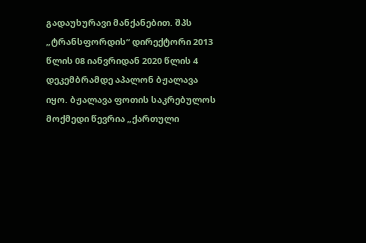გადაუხურავი მანქანებით. შპს „ტრანსფორდის“ დირექტორი 2013 წლის 08 იანვრიდან 2020 წლის 4 დეკემბრამდე აპალონ ბჟალავა იყო. ბჟალავა ფოთის საკრებულოს მოქმედი წევრია „ქართული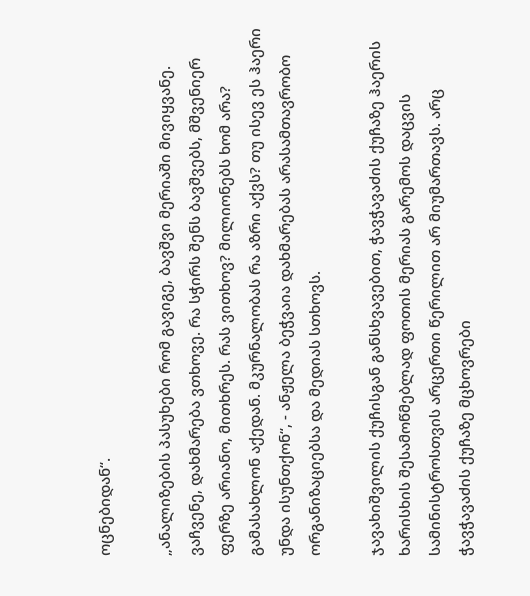ოცნებიდან“.

„ანალიზების პასუხები რომ გავიგე, ბავშვი მერიაში მივიყვანე. ვაჩვენე, დახმარება ვთხოვე. რა სჭირს შენს ბავშვებს, მშვენიერ ფერზე არიანო, მითხრეს. რას ვითხოვ? მილიონებს ხომ არა? გამასახლონ აქედან. მკურნალობას რა აზრი აქვს? თუ ისევ ეს ჰაერი უნდა ისუნთქონ“, - ანჟელა ბეჭვაია დახმარებას არასამთავრობო ორგანიზაციებსა და მედიას სთხოვს.

ჯავახიშვილის ქუჩისგან განსხვავებით, ჭავჭავაძის ქუჩაზე ჰაერის ხარისხის შესამოწმებლად ფოთის მერიას გარემოს დაცვის სამინისტროსთვის არცერთი წერილით არ მიუმართავს. არც ჭავჭავაძის ქუჩაზე მცხოვრები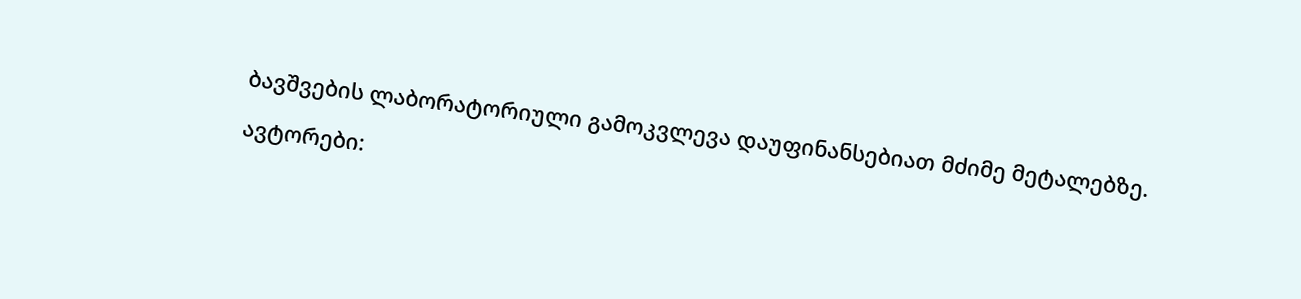ბავშვების ლაბორატორიული გამოკვლევა დაუფინანსებიათ მძიმე მეტალებზე.

ავტორები: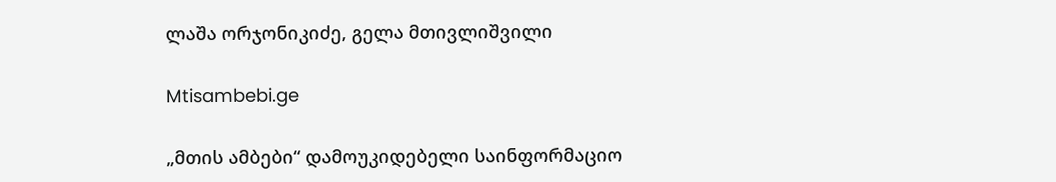ლაშა ორჯონიკიძე, გელა მთივლიშვილი

Mtisambebi.ge

„მთის ამბები“ დამოუკიდებელი საინფორმაციო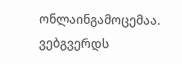ონლაინგამოცემაა. ვებგვერდს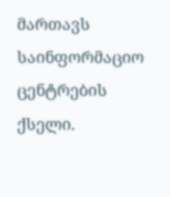მართავს საინფორმაციო ცენტრების ქსელი.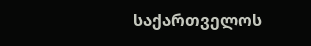საქართველოს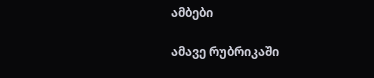ამბები

ამავე რუბრიკაში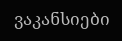ვაკანსიები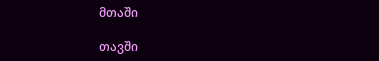მთაში

თავში